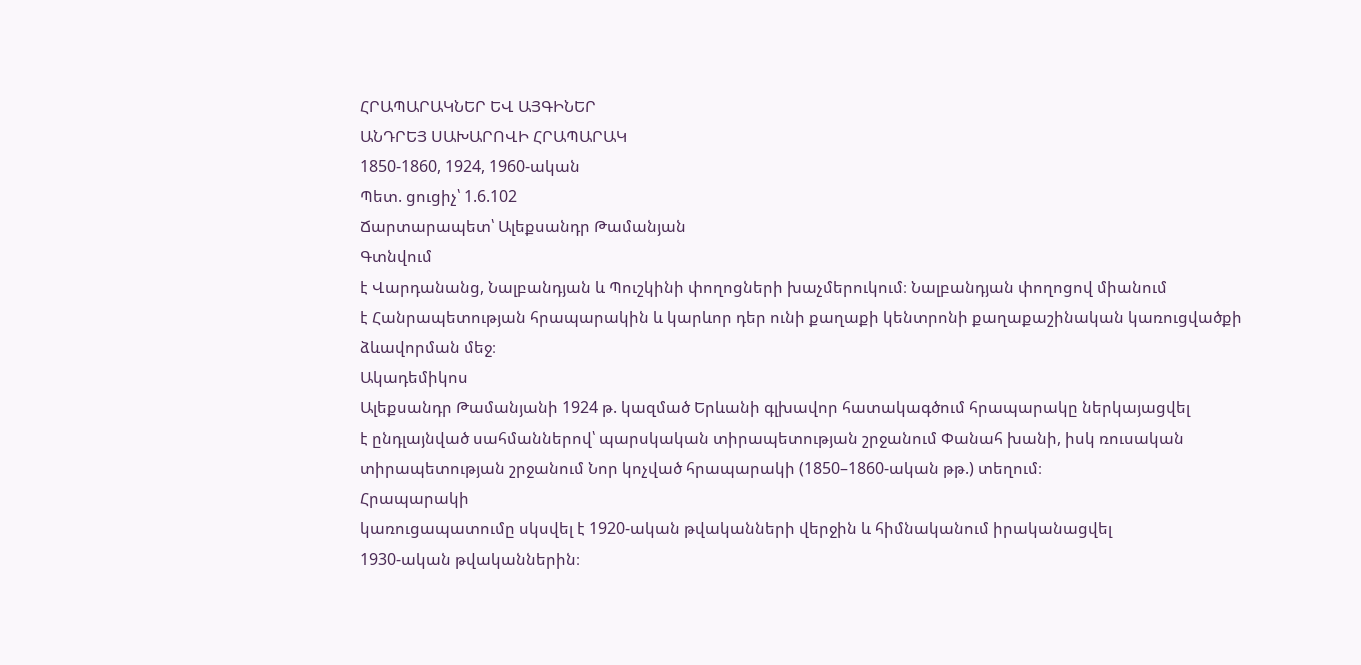ՀՐԱՊԱՐԱԿՆԵՐ ԵՎ ԱՅԳԻՆԵՐ
ԱՆԴՐԵՅ ՍԱԽԱՐՈՎԻ ՀՐԱՊԱՐԱԿ
1850-1860, 1924, 1960-ական
Պետ. ցուցիչ՝ 1.6.102
Ճարտարապետ՝ Ալեքսանդր Թամանյան
Գտնվում
է Վարդանանց, Նալբանդյան և Պուշկինի փողոցների խաչմերուկում։ Նալբանդյան փողոցով միանում
է Հանրապետության հրապարակին և կարևոր դեր ունի քաղաքի կենտրոնի քաղաքաշինական կառուցվածքի
ձևավորման մեջ։
Ակադեմիկոս
Ալեքսանդր Թամանյանի 1924 թ. կազմած Երևանի գլխավոր հատակագծում հրապարակը ներկայացվել
է ընդլայնված սահմաններով՝ պարսկական տիրապետության շրջանում Փանահ խանի, իսկ ռուսական
տիրապետության շրջանում Նոր կոչված հրապարակի (1850–1860-ական թթ.) տեղում։
Հրապարակի
կառուցապատումը սկսվել է 1920-ական թվականների վերջին և հիմնականում իրականացվել
1930-ական թվականներին։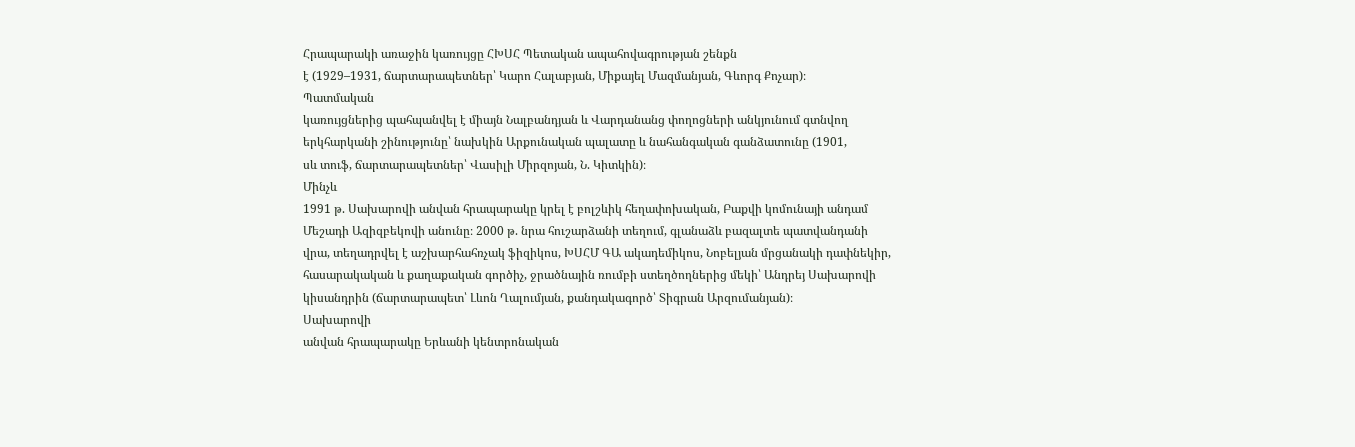Հրապարակի առաջին կառույցը ՀԽՍՀ Պետական ապահովագրության շենքն
է (1929–1931, ճարտարապետներ՝ Կարո Հալաբյան, Միքայել Մազմանյան, Գևորգ Քոչար)։
Պատմական
կառույցներից պահպանվել է միայն Նալբանդյան և Վարդանանց փողոցների անկյունում գտնվող
երկհարկանի շինությունը՝ նախկին Արքունական պալատը և նահանգական գանձատունը (1901,
սև տուֆ, ճարտարապետներ՝ Վասիլի Միրզոյան, Ն. Կիտկին)։
Մինչև
1991 թ. Սախարովի անվան հրապարակը կրել է բոլշևիկ հեղափոխական, Բաքվի կոմունայի անդամ
Մեշադի Ազիզբեկովի անունը։ 2000 թ. նրա հուշարձանի տեղում, գլանաձև բազալտե պատվանդանի
վրա, տեղադրվել է աշխարհահռչակ ֆիզիկոս, ԽՍՀՄ ԳԱ ակադեմիկոս, Նոբելյան մրցանակի դափնեկիր,
հասարակական և քաղաքական գործիչ, ջրածնային ռումբի ստեղծողներից մեկի՝ Անդրեյ Սախարովի
կիսանդրին (ճարտարապետ՝ Լևոն Ղալումյան, քանդակագործ՝ Տիգրան Արզումանյան)։
Սախարովի
անվան հրապարակը Երևանի կենտրոնական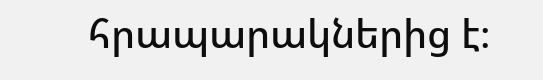հրապարակներից է։